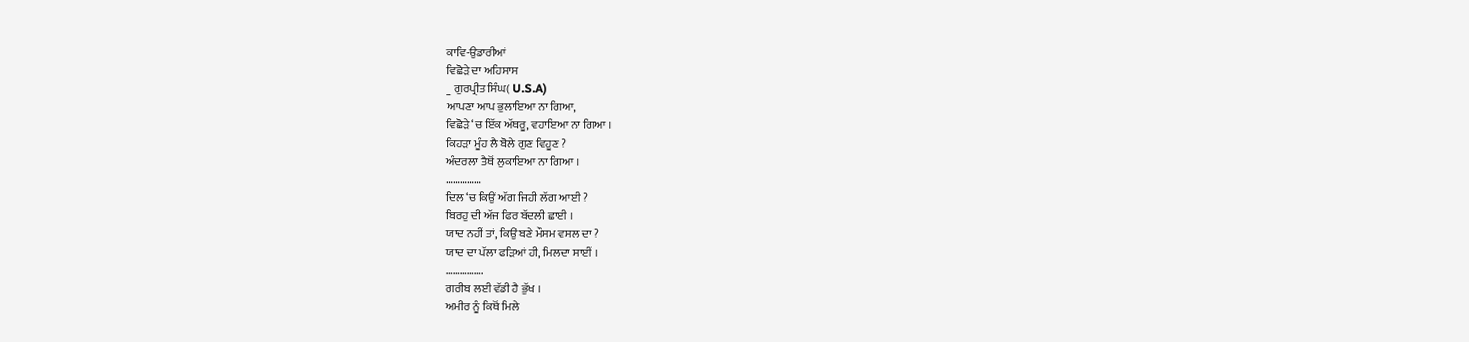ਕਾਵਿ-ਉਡਾਰੀਆਂ
ਵਿਛੋੜੇ ਦਾ ਅਹਿਸਾਸ
_ ਗੁਰਪ੍ਰੀਤ ਸਿੰਘ( U.S.A)
ਆਪਣਾ ਆਪ ਭੁਲਾਇਆ ਨਾ ਗਿਆ,
ਵਿਛੋੜੇ ‘ਚ ਇੱਕ ਅੱਥਰੂ, ਵਹਾਇਆ ਨਾ ਗਿਆ ।
ਕਿਹੜਾ ਮੂੰਹ ਲੈ ਬੋਲੇ ਗੁਣ ਵਿਹੂਣ ?
ਅੰਦਰਲਾ ਤੈਥੋਂ ਲੁਕਾਇਆ ਨਾ ਗਿਆ ।
……………
ਦਿਲ ‘ਚ ਕਿਉਂ ਅੱਗ ਜਿਹੀ ਲੱਗ ਆਈ ?
ਬਿਰਹੁ ਦੀ ਅੱਜ ਫਿਰ ਬੱਦਲੀ ਛਾਈ ।
ਯਾਦ ਨਹੀਂ ਤਾਂ, ਕਿਉਂ ਬਣੇ ਮੌਸਮ ਵਸਲ ਦਾ ?
ਯਾਦ ਦਾ ਪੱਲਾ ਫੜਿਆਂ ਹੀ, ਮਿਲਦਾ ਸਾਈਂ ।
…………….
ਗਰੀਬ ਲਈ ਵੱਡੀ ਹੈ ਭੁੱਖ ।
ਅਮੀਰ ਨੂੰ ਕਿਥੋਂ ਮਿਲੇ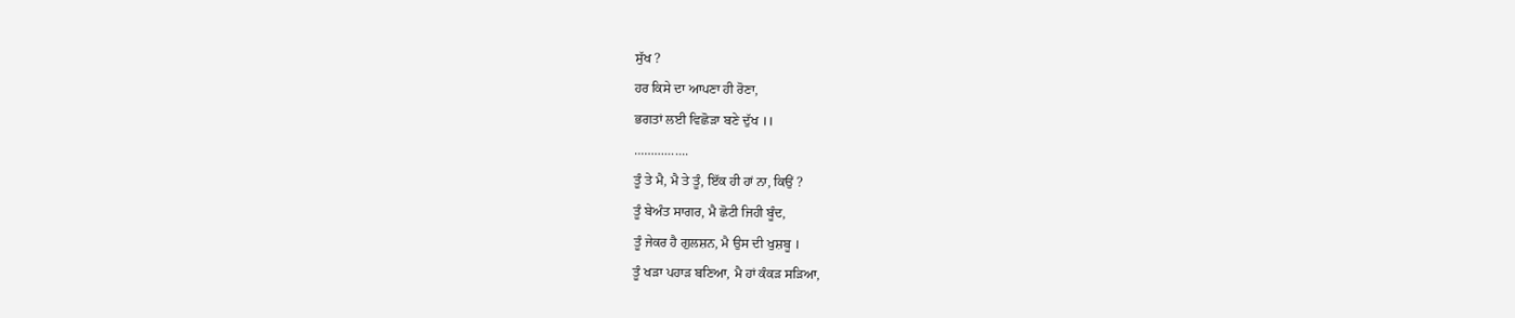ਸੁੱਖ ?
ਹਰ ਕਿਸੇ ਦਾ ਆਪਣਾ ਹੀ ਰੋਣਾ,
ਭਗਤਾਂ ਲਈ ਵਿਛੋੜਾ ਬਣੇ ਦੁੱਖ ।।
…………….
ਤੂੰ ਤੇ ਮੈ, ਮੈ ਤੇ ਤੂੰ, ਇੱਕ ਹੀ ਹਾਂ ਨਾ, ਕਿਉਂ ?
ਤੂੰ ਬੇਅੰਤ ਸਾਗਰ, ਮੈ ਛੋਟੀ ਜਿਹੀ ਬੂੰਦ,
ਤੂੰ ਜੇਕਰ ਹੈ ਗੁਲਸ਼ਨ, ਮੈ ਉਸ ਦੀ ਖੁਸ਼ਬੂ ।
ਤੂੰ ਖੜਾ ਪਹਾੜ ਬਣਿਆ, ਮੈ ਹਾਂ ਕੰਕੜ ਸੜਿਆ,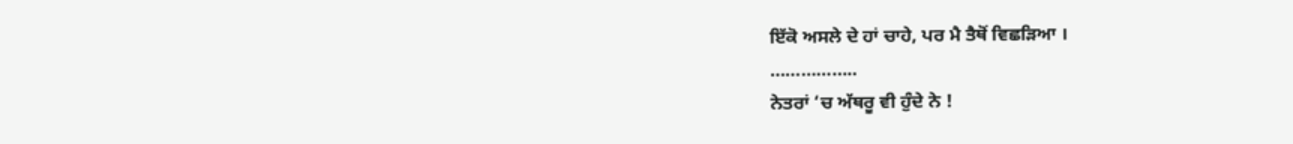ਇੱਕੋ ਅਸਲੇ ਦੇ ਹਾਂ ਚਾਹੇ, ਪਰ ਮੈ ਤੈਥੋਂ ਵਿਛੜਿਆ ।
……………..
ਨੇਤਰਾਂ ‘ਚ ਅੱਥਰੂ ਵੀ ਹੁੰਦੇ ਨੇ !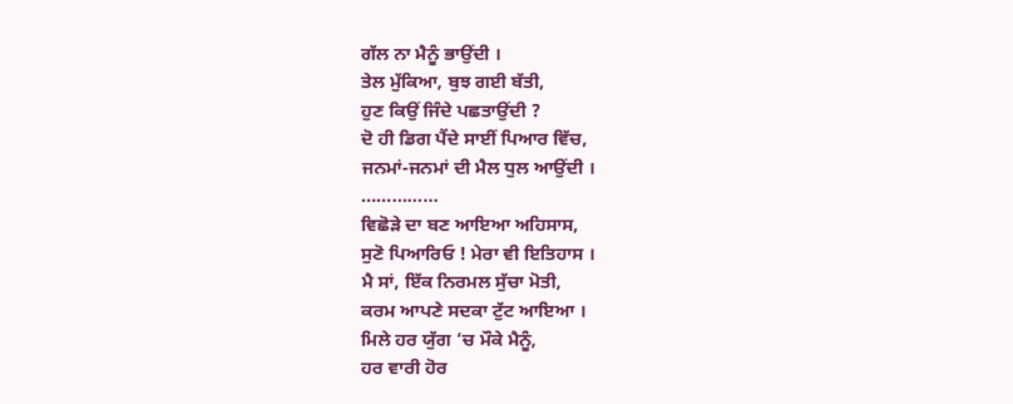ਗੱਲ ਨਾ ਮੈਨੂੰ ਭਾਉਂਦੀ ।
ਤੇਲ ਮੁੱਕਿਆ, ਬੁਝ ਗਈ ਬੱਤੀ,
ਹੁਣ ਕਿਉਂ ਜਿੰਦੇ ਪਛਤਾਉਂਦੀ ?
ਦੋ ਹੀ ਡਿਗ ਪੈਂਦੇ ਸਾਈਂ ਪਿਆਰ ਵਿੱਚ,
ਜਨਮਾਂ-ਜਨਮਾਂ ਦੀ ਮੈਲ ਧੁਲ ਆਉਂਦੀ ।
……………
ਵਿਛੋੜੇ ਦਾ ਬਣ ਆਇਆ ਅਹਿਸਾਸ,
ਸੁਣੋ ਪਿਆਰਿਓ ! ਮੇਰਾ ਵੀ ਇਤਿਹਾਸ ।
ਮੈ ਸਾਂ, ਇੱਕ ਨਿਰਮਲ ਸੁੱਚਾ ਮੋਤੀ,
ਕਰਮ ਆਪਣੇ ਸਦਕਾ ਟੁੱਟ ਆਇਆ ।
ਮਿਲੇ ਹਰ ਯੁੱਗ ‘ਚ ਮੌਕੇ ਮੈਨੂੰ,
ਹਰ ਵਾਰੀ ਹੋਰ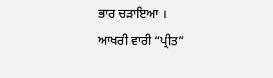ਭਾਰ ਚੜਾਇਆ ।
ਆਖਰੀ ਵਾਰੀ “ਪ੍ਰੀਤ”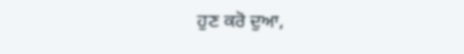ਹੁਣ ਕਰੋ ਦੁਆ,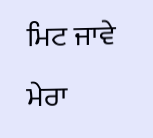ਮਿਟ ਜਾਵੇ ਮੇਰਾ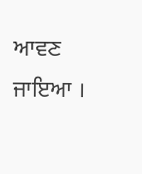ਆਵਣ ਜਾਇਆ ।